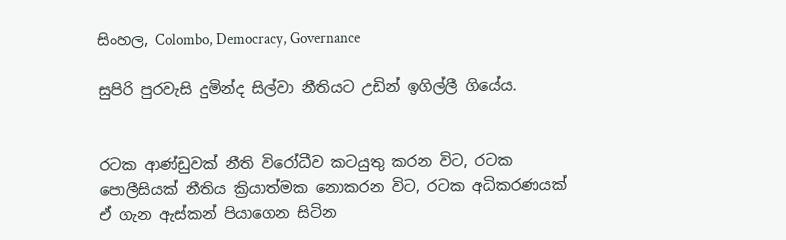සිංහල, Colombo, Democracy, Governance

සුපිරි පුරවැසි දුමින්ද සිල්වා නීතියට උඩින් ඉගිල්ලී ගියේය.


රටක ආණ්ඩුවක් නීති විරෝධීව කටයුතු කරන විට, රටක පොලීසියක් නීතිය ක්‍රියාත්මක නොකරන විට, රටක අධිකරණයක් ඒ ගැන ඇස්කන් පියාගෙන සිටින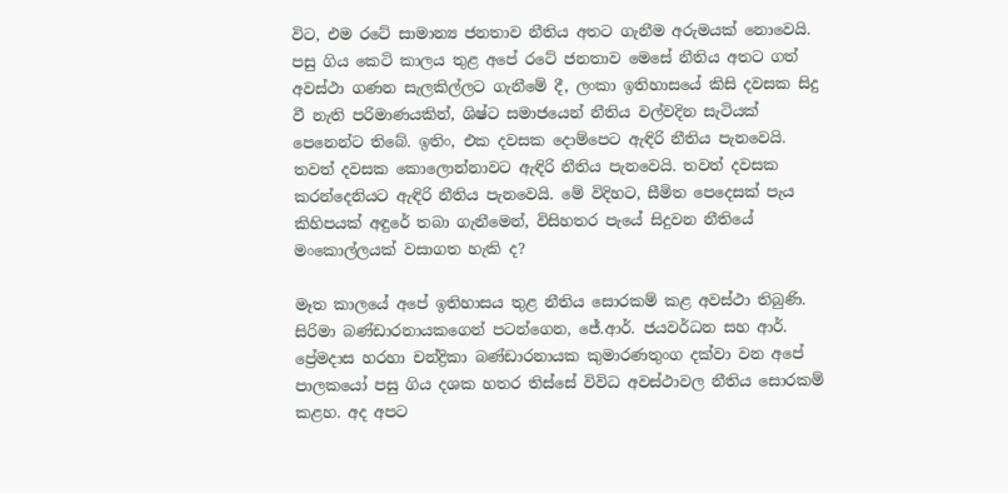විට, එම රටේ සාමාන්‍ය ජනතාව නීතිය අතට ගැනීම අරුමයක් නොවෙයි. පසු ගිය කෙටි කාලය තුළ අපේ රටේ ජනතාව මෙසේ නීතිය අතට ගත් අවස්ථා ගණන සැලකිල්ලට ගැනීමේ දී, ලංකා ඉතිහාසයේ කිසි දවසක සිදු වී නැති පරිමාණයකින්, ශිෂ්ට සමාජයෙන් නීතිය වල්වදින සැටියක් පෙනෙන්ට තිබේ. ඉතිං, එක දවසක දොම්පෙට ඇඳිරි නීතිය පැනවෙයි. තවත් දවසක කොලොන්නාවට ඇඳිරි නීතිය පැනවෙයි. තවත් දවසක කරන්දෙනියට ඇඳිරි නීතිය පැනවෙයි. මේ විදිහට, සීමිත පෙදෙසක් පැය කිහිපයක් අඳුරේ තබා ගැනීමෙන්, විසිහතර පැයේ සිදුවන නීතියේ මංකොල්ලයක් වසාගත හැකි ද?

මෑත කාලයේ අපේ ඉතිහාසය තුළ නීතිය සොරකම් කළ අවස්ථා තිබුණි. සිරිමා බණ්ඩාරනායකගෙන් පටන්ගෙන, ජේ.ආර්. ජයවර්ධන සහ ආර්. ප්‍රේමදාස හරහා චන්ද්‍රිකා බණ්ඩාරනායක කුමාරණතුංග දක්වා වන අපේ පාලකයෝ පසු ගිය දශක හතර තිස්සේ විවිධ අවස්ථාවල නීතිය සොරකම් කළහ. අද අපට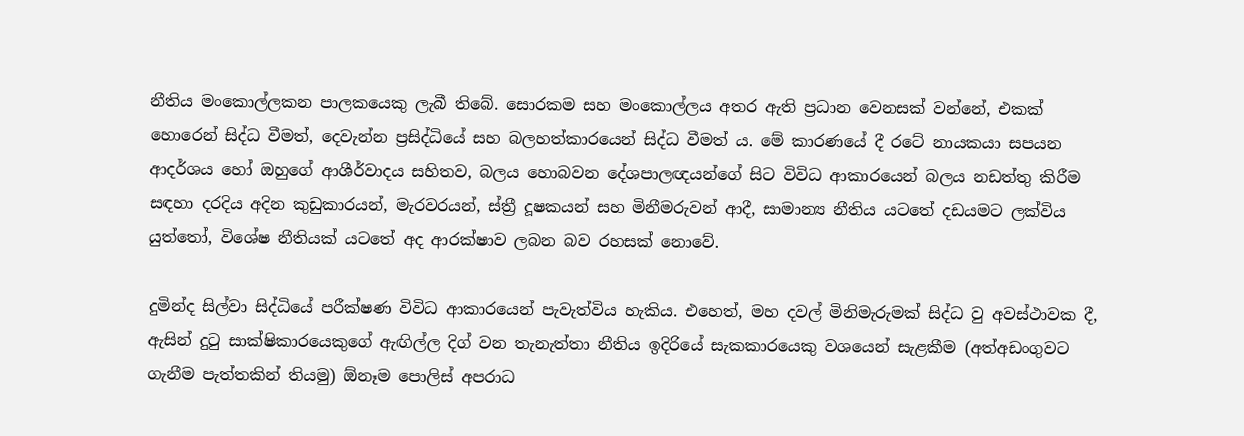නීතිය මංකොල්ලකන පාලකයෙකු ලැබී තිබේ. සොරකම සහ මංකොල්ලය අතර ඇති ප්‍රධාන වෙනසක් වන්නේ, එකක් හොරෙන් සිද්ධ වීමත්, දෙවැන්න ප්‍රසිද්ධියේ සහ බලහත්කාරයෙන් සිද්ධ වීමත් ය. මේ කාරණයේ දී රටේ නායකයා සපයන ආදර්ශය හෝ ඔහුගේ ආශීර්වාදය සහිතව, බලය හොබවන දේශපාලඥයන්ගේ සිට විවිධ ආකාරයෙන් බලය නඩත්තු කිරීම සඳහා දරදිය අදින කුඩුකාරයන්, මැරවරයන්, ස්ත්‍රී දූෂකයන් සහ මිනීමරුවන් ආදී, සාමාන්‍ය නීතිය යටතේ දඩයමට ලක්විය යුත්තෝ, විශේෂ නීතියක් යටතේ අද ආරක්ෂාව ලබන බව රහසක් නොවේ.

දුමින්ද සිල්වා සිද්ධියේ පරීක්ෂණ විවිධ ආකාරයෙන් පැවැත්විය හැකිය. එහෙත්, මහ දවල් මිනිමැරුමක් සිද්ධ වු අවස්ථාවක දී, ඇසින් දුටු සාක්ෂිකාරයෙකුගේ ඇඟිල්ල දිග් වන තැනැත්තා නීතිය ඉදිරියේ සැකකාරයෙකු වශයෙන් සැළකීම (අත්අඩංගුවට ගැනීම පැත්තකින් තියමු) ඕනෑම පොලිස් අපරාධ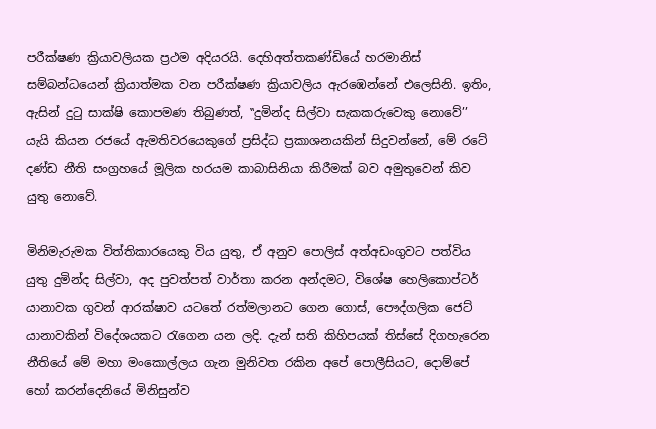පරීක්ෂණ ක්‍රියාවලියක ප්‍රථම අදියරයි. දෙහිඅත්තකණ්ඩියේ හරමානිස් සම්බන්ධයෙන් ක්‍රියාත්මක වන පරීක්ෂණ ක්‍රියාවලිය ඇරඹෙන්නේ එලෙසිනි. ඉතිං, ඇසින් දුටු සාක්ෂි කොපමණ තිබුණත්, ‛‛දුමින්ද සිල්වා සැකකරුවෙකු නොවේ’’ යැයි කියන රජයේ ඇමතිවරයෙකුගේ ප්‍රසිද්ධ ප්‍රකාශනයකින් සිදුවන්නේ, මේ රටේ දණ්ඩ නීති සංග්‍රහයේ මූලික හරයම කාබාසිනියා කිරීමක් බව අමුතුවෙන් කිව යුතු නොවේ.

මිනිමැරුමක විත්තිකාරයෙකු විය යුතු, ඒ අනුව පොලිස් අත්අඩංගුවට පත්විය යුතු දුමින්ද සිල්වා, අද පුවත්පත් වාර්තා කරන අන්දමට, විශේෂ හෙලිකොප්ටර් යානාවක ගුවන් ආරක්ෂාව යටතේ රත්මලානට ගෙන ගොස්, පෞද්ගලික ජෙට් යානාවකින් විදේශයකට රැගෙන යන ලදි. දැන් සති කිහිපයක් තිස්සේ දිගහැරෙන නීතියේ මේ මහා මංකොල්ලය ගැන මුනිවත රකින අපේ පොලීසියට, දොම්පේ හෝ කරන්දෙනියේ මිනිසුන්ව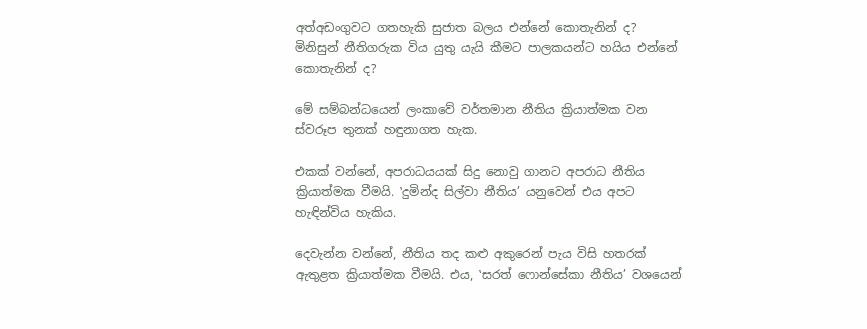අත්අඩංගුවට ගතහැකි සුජාත බලය එන්නේ කොතැනින් ද? මිනිසුන් නීතිගරුක විය යුතු යැයි කීමට පාලකයන්ට හයිය එන්නේ කොතැනින් ද?

මේ සම්බන්ධයෙන් ලංකාවේ වර්තමාන නීතිය ක්‍රියාත්මක වන ස්වරූප තුනක් හඳුනාගත හැක.

එකක් වන්නේ, අපරාධයයක් සිදු නොවු ගානට අපරාධ නීතිය ක්‍රියාත්මක වීමයි. ‛දුමින්ද සිල්වා නීතිය’ යනුවෙන් එය අපට හැඳින්විය හැකිය.

දෙවැන්න වන්නේ, නීතිය තද කළු අකුරෙන් පැය විසි හතරක් ඇතුළත ක්‍රියාත්මක වීමයි. එය, ‛සරත් ෆොන්සේකා නීතිය’ වශයෙන්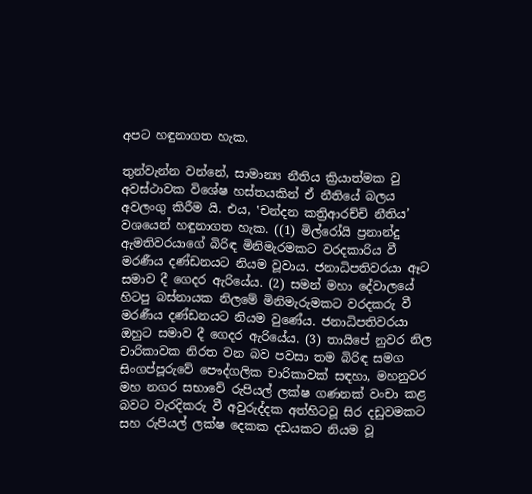අපට හඳුනාගත හැක.

තුන්වැන්න වන්නේ, සාමාන්‍ය නීතිය ක්‍රියාත්මක වු අවස්ථාවක විශේෂ හස්තයකින් ඒ නීතියේ බලය අවලංගු කිරීම යි. එය, ‛චන්දන කත්‍රිආරච්චි නීතිය’ වශයෙන් හඳුනාගත හැක. ((1) මිල්රෝයි ප්‍රනාන්දු ඇමතිවරයාගේ බිරිඳ මිනිමැරමකට වරදකාරිය වී මරණීය දණ්ඩනයට නියම වූවාය. ජනාධිපතිවරයා ඈට සමාව දී ගෙදර ඇරියේය. (2) සමන් මහා දේවාලයේ හිටපු බස්නායක නිලමේ මිනිමැරුමකට වරදකරු වී මරණීය දණ්ඩනයට නියම වුණේය. ජනාධිපතිවරයා ඔහුට සමාව දී ගෙදර ඇරියේය. (3) තායිපේ නුවර නිල චාරිකාවක නිරත වන බව පවසා තම බිරිඳ සමග සිංගප්පූරුවේ පෞද්ගලික චාරිකාවක් සඳහා, මහනුවර මහ නගර සභාවේ රුපියල් ලක්ෂ ගණනක් වංචා කළ බවට වැරදිකරු වී අවුරුද්දක අත්හිටවූ සිර දඩුවමකට සහ රුපියල් ලක්ෂ දෙකක දඩයකට නියම වූ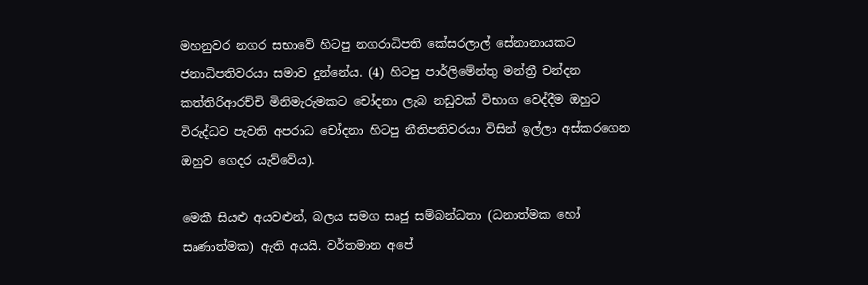මහනුවර නගර සභාවේ හිටපු නගරාධිපති කේසරලාල් සේනානායකට ජනාධිපතිවරයා සමාව දුන්නේය. (4) හිටපු පාර්ලිමේන්තු මන්ත්‍රී චන්දන කත්තිරිආරච්චි මිනිමැරුමකට චෝදනා ලැබ නඩුවක් විභාග වෙද්දීම ඔහුට විරුද්ධව පැවති අපරාධ චෝදනා හිටපු නීතිපතිවරයා විසින් ඉල්ලා අස්කරගෙන ඔහුව ගෙදර යැව්වේය).

මෙකී සියළු අයවළුන්, බලය සමග සෘජු සම්බන්ධතා (ධනාත්මක හෝ සෘණාත්මක) ඇති අයයි. වර්තමාන අපේ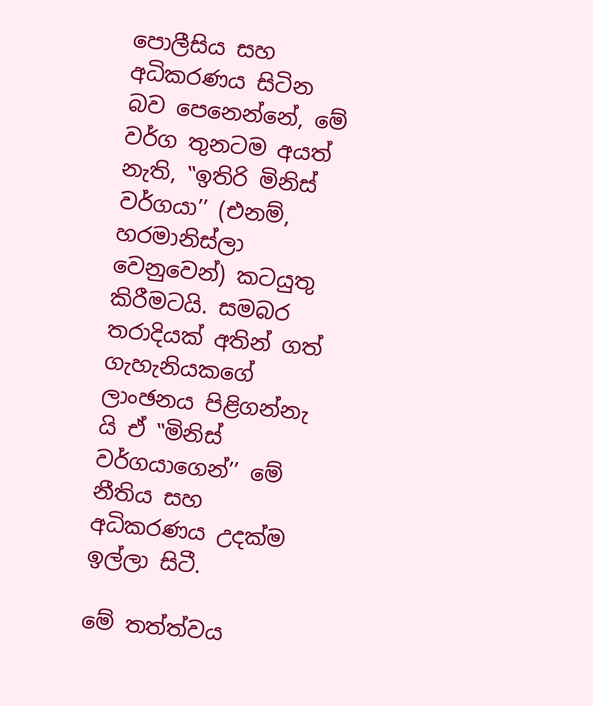පොලීසිය සහ අධිකරණය සිටින බව පෙනෙන්නේ, මේ වර්ග තුනටම අයත් නැති, ‛‛ඉතිරි මිනිස් වර්ගයා’’ (එනම්, හරමානිස්ලා වෙනුවෙන්) කටයුතු කිරීමටයි. සමබර තරාදියක් අතින් ගත් ගැහැනියකගේ ලාංඡනය පිළිගන්නැ යි ඒ ‛‛මිනිස් වර්ගයාගෙන්’’ මේ නීතිය සහ අධිකරණය උදක්ම ඉල්ලා සිටී.

මේ තත්ත්වය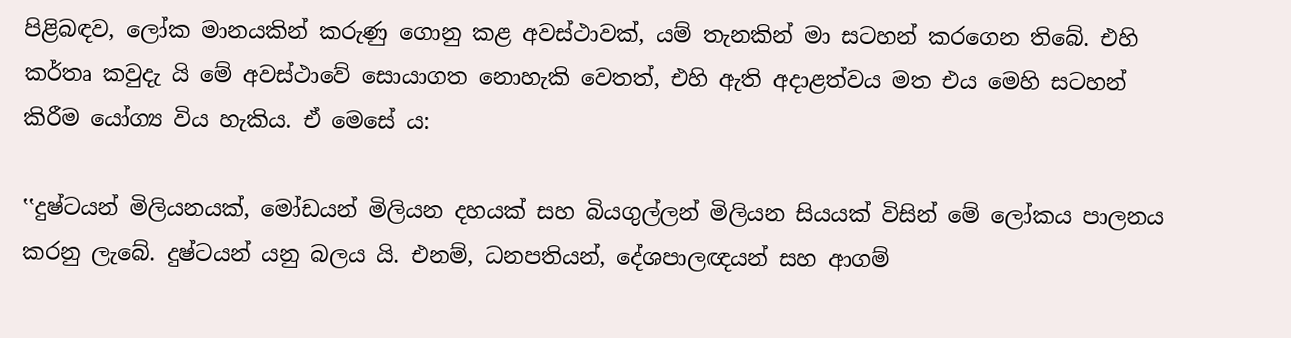පිළිබඳව, ලෝක මානයකින් කරුණු ගොනු කළ අවස්ථාවක්, යම් තැනකින් මා සටහන් කරගෙන තිබේ. එහි කර්තෘ කවුදැ යි මේ අවස්ථාවේ සොයාගත නොහැකි වෙතත්, එහි ඇති අදාළත්වය මත එය මෙහි සටහන් කිරීම යෝග්‍ය විය හැකිය. ඒ මෙසේ ය:

‛‛දුෂ්ටයන් මිලියනයක්, මෝඩයන් මිලියන දහයක් සහ බියගුල්ලන් මිලියන සියයක් විසින් මේ ලෝකය පාලනය කරනු ලැබේ. දුෂ්ටයන් යනු බලය යි. එනම්, ධනපතියන්, දේශපාලඥයන් සහ ආගම්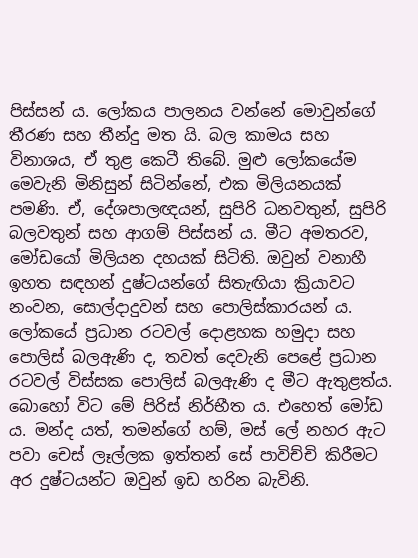පිස්සන් ය. ලෝකය පාලනය වන්නේ මොවුන්ගේ තීරණ සහ තීන්දු මත යි. බල කාමය සහ විනාශය, ඒ තුළ කෙටී තිබේ. මුළු ලෝකයේම මෙවැනි මිනිසුන් සිටින්නේ, එක මිලියනයක් පමණි. ඒ, දේශපාලඥයන්, සුපිරි ධනවතුන්, සුපිරි බලවතුන් සහ ආගම් පිස්සන් ය. මීට අමතරව, මෝඩයෝ මිලියන දහයක් සිටිති. ඔවුන් වනාහී ඉහත සඳහන් දුෂ්ටයන්ගේ සිතැඟියා ක්‍රියාවට නංවන, සොල්දාදුවන් සහ පොලිස්කාරයන් ය. ලෝකයේ ප්‍රධාන රටවල් දොළහක හමුදා සහ පොලිස් බලඇණි ද, තවත් දෙවැනි පෙළේ ප්‍රධාන රටවල් විස්සක පොලිස් බලඇණි ද මීට ඇතුළත්ය. බොහෝ විට මේ පිරිස් නිර්භීත ය. එහෙත් මෝඩ ය. මන්ද යත්, තමන්ගේ හම්, මස් ලේ නහර ඇට පවා චෙස් ලෑල්ලක ඉත්තන් සේ පාවිච්චි කිරීමට අර දුෂ්ටයන්ට ඔවුන් ඉඩ හරින බැවිනි.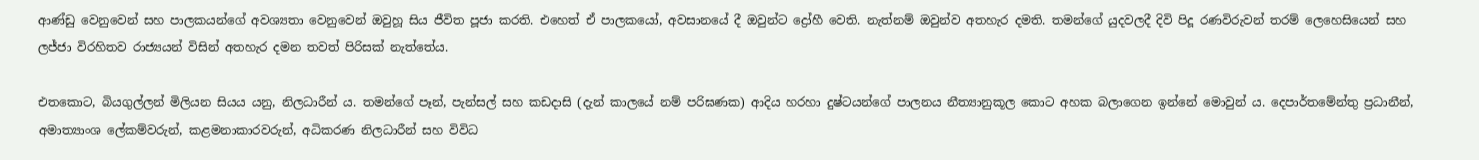ආණ්ඩු වෙනුවෙන් සහ පාලකයන්ගේ අවශ්‍යතා වෙනුවෙන් ඔවුහූ සිය ජීවිත පූජා කරති. එහෙත් ඒ පාලකයෝ, අවසානයේ දී ඔවුන්ට ද්‍රෝහී වෙති. නැත්නම් ඔවුන්ව අතහැර දමති. තමන්ගේ යුදවලදී දිවි පිදූ රණවිරුවන් තරම් ලෙහෙසියෙන් සහ ලජ්ජා විරහිතව රාජ්‍යයන් විසින් අතහැර දමන තවත් පිරිසක් නැත්තේය.

එතකොට, බියගුල්ලන් මිලියන සියය යනු, නිලධාරීන් ය. තමන්ගේ පෑන්, පැන්සල් සහ කඩදාසි (දැන් කාලයේ නම් පරිඝණක) ආදිය හරහා දුෂ්ටයන්ගේ පාලනය නීත්‍යානුකූල කොට අහක බලාගෙන ඉන්නේ මොවුන් ය. දෙපාර්තමේන්තු ප්‍රධානීන්, අමාත්‍යාංශ ලේකම්වරුන්, කළමනාකාරවරුන්, අධිකරණ නිලධාරීන් සහ විවිධ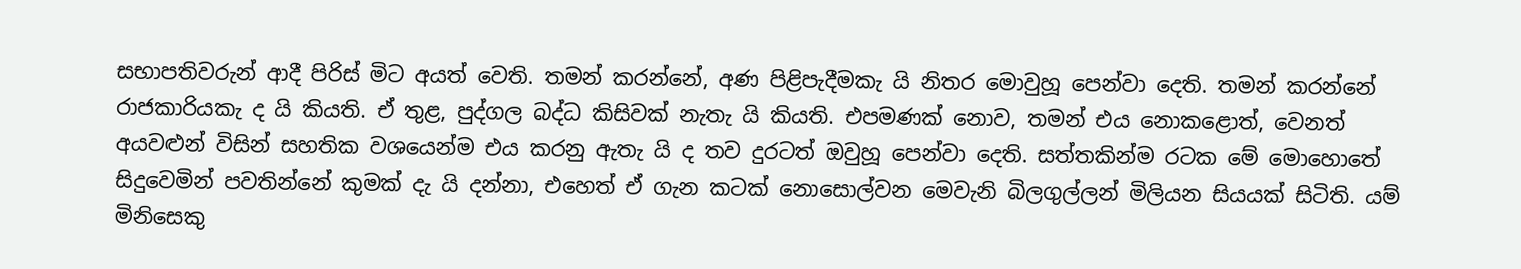සභාපතිවරුන් ආදී පිරිස් මිට අයත් වෙති. තමන් කරන්නේ, අණ පිළිපැදීමකැ යි නිතර මොවුහූ පෙන්වා දෙති. තමන් කරන්නේ රාජකාරියකැ ද යි කියති. ඒ තුළ, පුද්ගල බද්ධ කිසිවක් නැතැ යි කියති. එපමණක් නොව, තමන් එය නොකළොත්, වෙනත් අයවළුන් විසින් සහතික වශයෙන්ම එය කරනු ඇතැ යි ද තව දුරටත් ඔවුහූ පෙන්වා දෙති. සත්තකින්ම රටක මේ මොහොතේ සිදුවෙමින් පවතින්නේ කුමක් දැ යි දන්නා, එහෙත් ඒ ගැන කටක් නොසොල්වන මෙවැනි බිලගුල්ලන් මිලියන සියයක් සිටිති. යම් මිනිසෙකු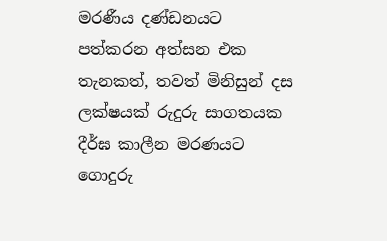මරණීය දණ්ඩනයට පත්කරන අත්සන එක තැනකත්, තවත් මිනිසුන් දස ලක්ෂයක් රුදුරු සාගතයක දීර්ඝ කාලීන මරණයට ගොදුරු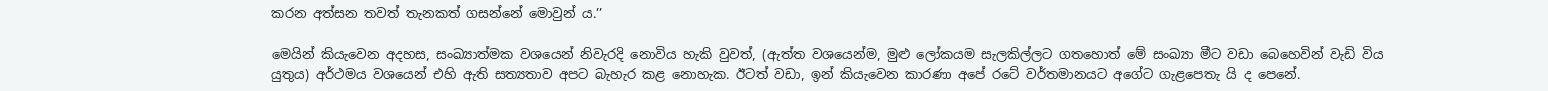කරන අත්සන තවත් තැනකත් ගසන්නේ මොවුන් ය.’’

මෙයින් කියැවෙන අදහස, සංඛ්‍යාත්මක වශයෙන් නිවැරදි නොවිය හැකි වුවත්, (ඇත්ත වශයෙන්ම, මුළු ලෝකයම සැලකිල්ලට ගතහොත් මේ සංඛ්‍යා මීට වඩා බෙහෙවින් වැඩි විය යුතුය) අර්ථමය වශයෙන් එහි ඇති සත්‍යතාව අපට බැහැර කළ නොහැක. ඊටත් වඩා, ඉන් කියැවෙන කාරණා අපේ රටේ වර්තමානයට අගේට ගැළපෙතැ යි ද පෙනේ.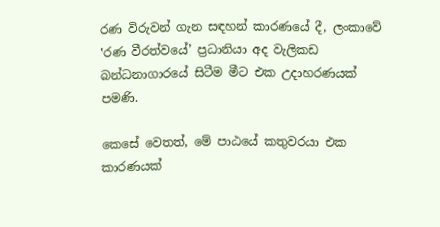රණ විරුවන් ගැන සඳහන් කාරණයේ දී, ලංකාවේ ‛රණ වීරත්වයේ’ ප්‍රධානියා අද වැලිකඩ බන්ධනාගාරයේ සිටීම මීට එක උදාහරණයක් පමණි.

කෙසේ වෙතත්, මේ පාඨයේ කතුවරයා එක කාරණයක්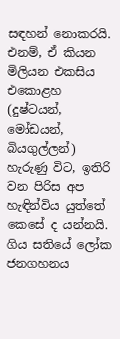සඳහන් නොකරයි. එනම්, ඒ කියන මිලියන එකසිය එකොළහ (දුෂ්ටයන්, මෝඩයන්, බියගුල්ලන්) හැරුණු විට, ඉතිරි වන පිරිස අප හැඳින්විය යුත්තේ කෙසේ ද යන්නයි. ගිය සතියේ ලෝක ජනගහනය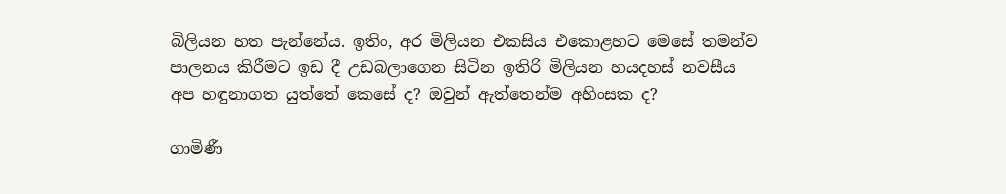බිලියන හත පැන්නේය. ඉතිං, අර මිලියන එකසිය එකොළහට මෙසේ තමන්ව පාලනය කිරීමට ඉඩ දී උඩබලාගෙන සිටින ඉතිරි මිලියන හයදහස් නවසීය අප හඳුනාගත යුත්තේ කෙසේ ද? ඔවුන් ඇත්තෙන්ම අහිංසක ද?

ගාමිණී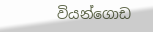වියන්ගොඩ